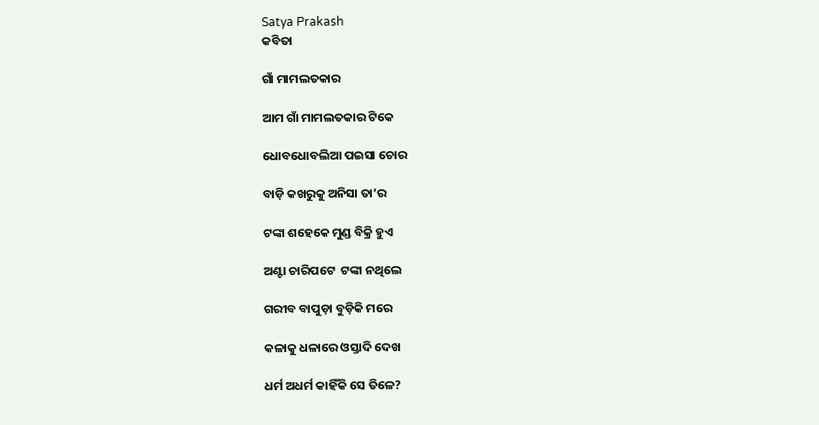Satya Prakash
କବିତା

ଗାଁ ମାମଲତକାର

ଆମ ଗାଁ ମାମଲତକାର ଟିକେ

ଧୋବଧୋବଲିଆ ପଇସା ଚୋର

ବାଡ଼ି କଖରୁକୁ ଅନିସା ତା’ର

ଟଙ୍କା ଶହେକେ ମୁଣ୍ଡ ବିକ୍ରି ହୁଏ

ଅଣ୍ଟା ଚାରିପଟେ  ଟଙ୍କା ନଥିଲେ

ଗରୀବ ବାପୁଡ଼ା ବୁଡ଼ିକି ମରେ

କଳାକୁ ଧଳାରେ ଓସ୍ତାଦି ଦେଖ

ଧର୍ମ ଅଧର୍ମ କାହିଁକି ସେ ତିଳେ?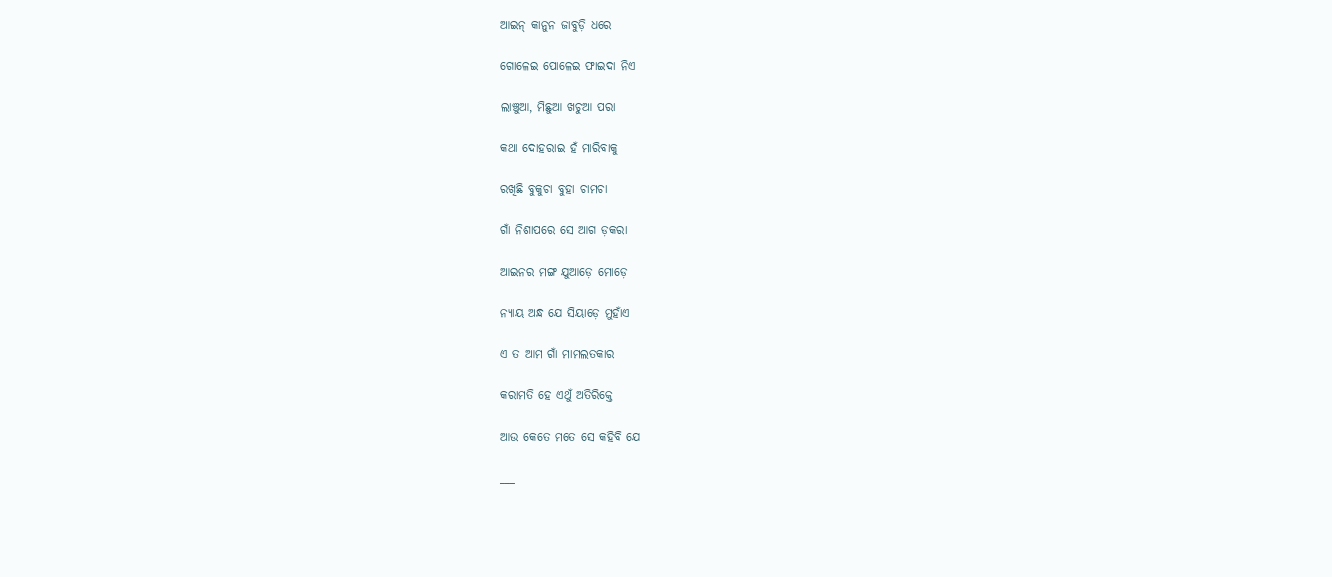ଆଇନ୍ କାନୁନ ଜାବୁଡ଼ି ଧରେ

ଗୋଳେଇ ପୋଳେଇ ଫାଇଦା ନିଏ

ଲାଞ୍ଚୁଆ, ମିଛୁଆ ଖଚୁଆ ପରା

କଥା ଦୋହରାଇ ହଁ ମାରିବାକୁ

ରଖିଛି ବୁକୁଚା ବୁହା ଚାମଚା

ଗାଁ ନିଶାପରେ ସେ ଆଗ ଡ଼କରା

ଆଇନର ମଙ୍ଗ ଯୁଆଡ଼େ ମୋଡ଼େ

ନ୍ୟାୟ ଅନ୍ଧ ଯେ ସିୟାଡ଼େ ମୁହାଁଏ

ଏ ତ ଆମ ଗାଁ ମାମଲତକାର

କରାମତି ହେ ଏଥୁଁ ଅତିରିକ୍ତେ

ଆଉ କେତେ ମତେ ସେ କହିବି ଯେ

___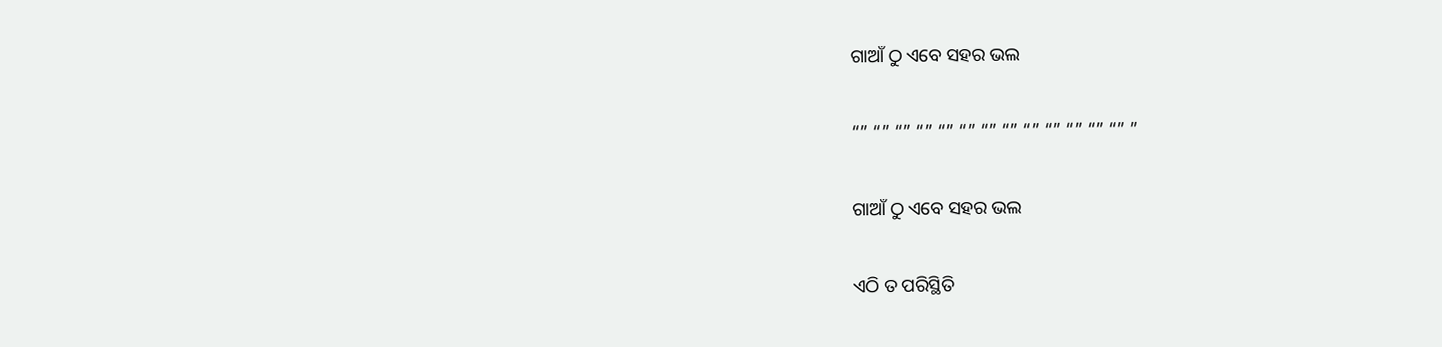ଗାଆଁ ଠୁ ଏବେ ସହର ଭଲ

“” “” “” “” “” “” “” “” “” “” “” “” “” ”

ଗାଆଁ ଠୁ ଏବେ ସହର ଭଲ

ଏଠି ତ ପରିସ୍ଥିତି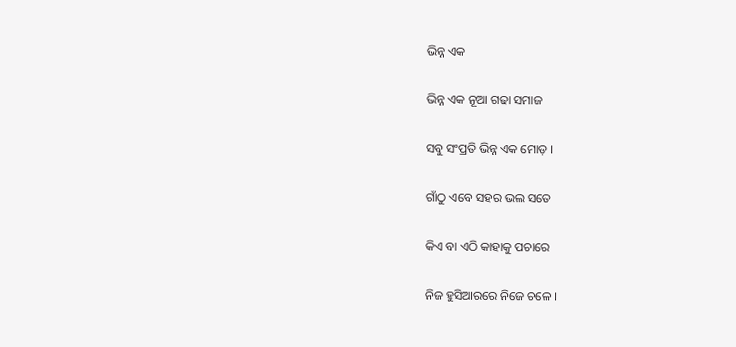ଭିନ୍ନ ଏକ

ଭିନ୍ନ ଏକ ନୂଆ ଗଢା ସମାଜ

ସବୁ ସଂପ୍ରତି ଭିନ୍ନ ଏକ ମୋଡ଼ ।

ଗାଁଠୁ ଏବେ ସହର ଭଲ ସତେ

କିଏ ବା ଏଠି କାହାକୁ ପଚାରେ

ନିଜ ହୁସିଆରରେ ନିଜେ ଚଳେ ।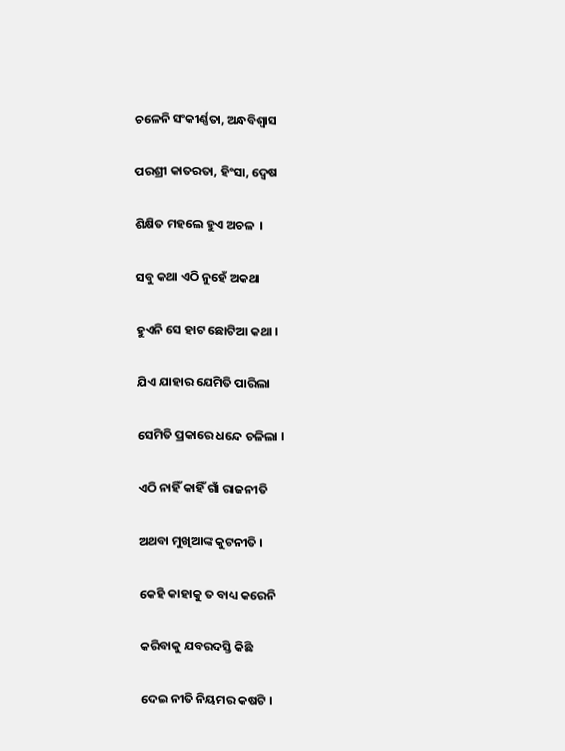ଚଳେନି ସଂକୀର୍ଣ୍ଣତା, ଅନ୍ଧବିଶ୍ୱାସ

ପରଶ୍ରୀ କାତରତା, ହିଂସା, ଦ୍ୱେଷ

ଶିକ୍ଷିତ ମହଲେ ହୁଏ ଅଚଳ  ।

ସବୁ କଥା ଏଠି ନୁହେଁ ଅକଥା

ହୁଏନି ସେ ହାଟ ଛୋଟିଆ କଥା ।

ଯିଏ ଯାହାର ଯେମିତି ପାରିଲା

ସେମିତି ପ୍ରକାରେ ଧନ୍ଦେ ଚଳିଲା ।

ଏଠି ନାହିଁ କାହିଁ ଗାଁ ରାଜନୀତି

ଅଥବା ମୁଖିଆଙ୍କ କୁଟନୀତି ।

କେହି କାହାକୁ ତ ବାଧ୍ୟ କରେନି

କରିବାକୁ ଯବରଦସ୍ତି କିଛି

ଦେଇ ନୀତି ନିୟମର କଷଟି ।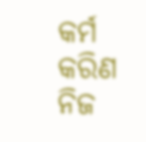କର୍ମ କରିଣ ନିଜ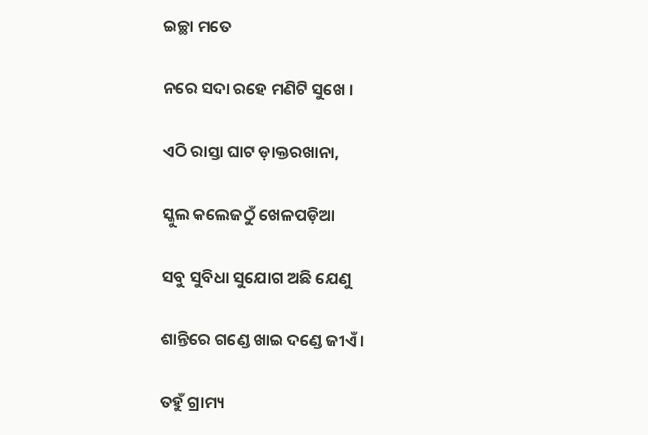ଇଚ୍ଛା ମତେ

ନରେ ସଦା ରହେ ମଣିଟି ସୁଖେ ।

ଏଠି ରାସ୍ତା ଘାଟ ଡ଼ାକ୍ତରଖାନା,

ସ୍କୁଲ କଲେଜଠୁଁ ଖେଳପଡ଼ିଆ

ସବୁ ସୁବିଧା ସୁଯୋଗ ଅଛି ଯେଣୁ

ଶାନ୍ତିରେ ଗଣ୍ଡେ ଖାଇ ଦଣ୍ଡେ ଜୀଏଁ ।

ତହୁଁ ଗ୍ରାମ୍ୟ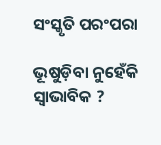ସଂସ୍କୃତି ପରଂପରା

ଭୂଷୁଡ଼ିବା ନୁହେଁକି ସ୍ୱାଭାବିକ ?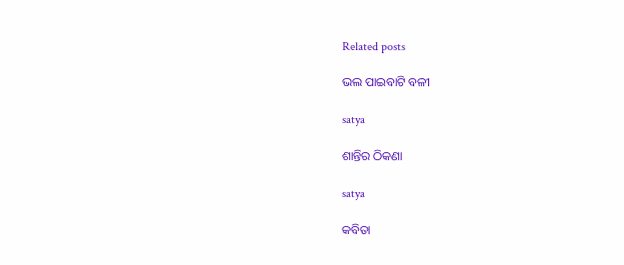Related posts

ଭଲ ପାଇବାଟି ବଳୀ

satya

ଶାନ୍ତିର ଠିକଣା

satya

କବିତା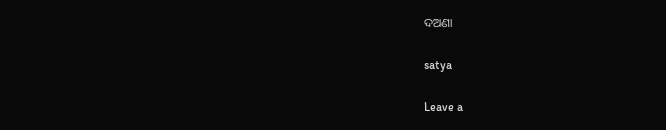ଦଅଣା

satya

Leave a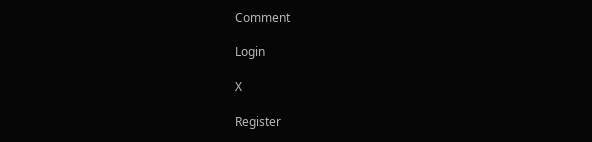Comment

Login

X

Register